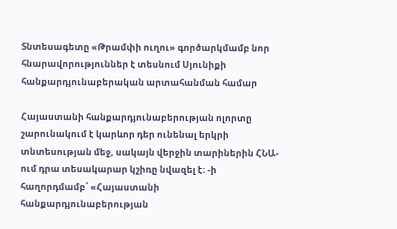Տնտեսագետը «Թրամփի ուղու» գործարկմամբ նոր հնարավորություններ է տեսնում Սյունիքի հանքարդյունաբերական արտահանման համար

Հայաստանի հանքարդյունաբերության ոլորտը շարունակում է կարևոր դեր ունենալ երկրի տնտեսության մեջ, սակայն վերջին տարիներին ՀՆԱ-ում դրա տեսակարար կշիռը նվազել է։ -ի հաղորդմամբ՝ «Հայաստանի հանքարդյունաբերության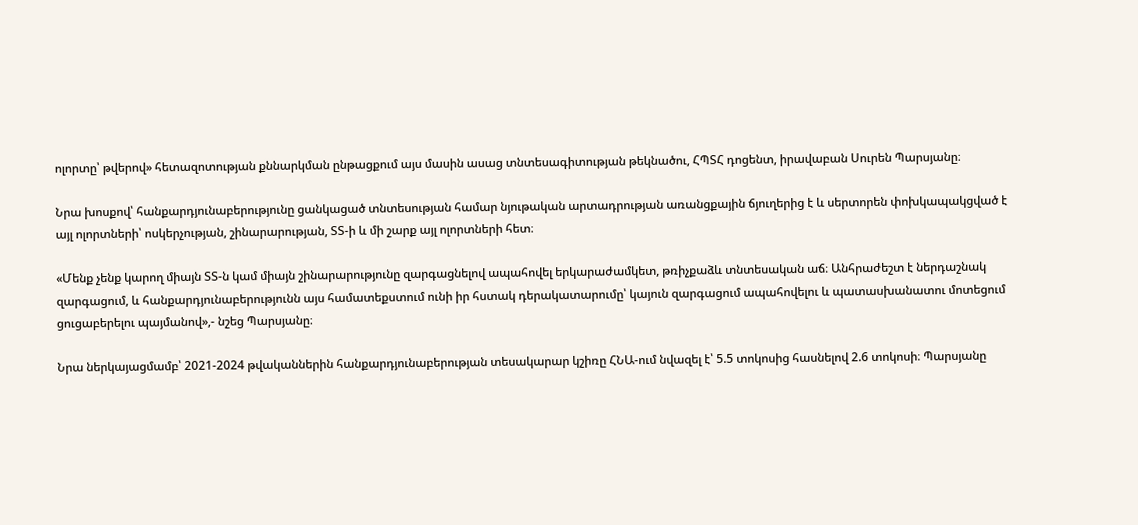ոլորտը՝ թվերով» հետազոտության քննարկման ընթացքում այս մասին ասաց տնտեսագիտության թեկնածու, ՀՊՏՀ դոցենտ, իրավաբան Սուրեն Պարսյանը։

Նրա խոսքով՝ հանքարդյունաբերությունը ցանկացած տնտեսության համար նյութական արտադրության առանցքային ճյուղերից է և սերտորեն փոխկապակցված է այլ ոլորտների՝ ոսկերչության, շինարարության, ՏՏ-ի և մի շարք այլ ոլորտների հետ։

«Մենք չենք կարող միայն ՏՏ-ն կամ միայն շինարարությունը զարգացնելով ապահովել երկարաժամկետ, թռիչքաձև տնտեսական աճ։ Անհրաժեշտ է ներդաշնակ զարգացում, և հանքարդյունաբերությունն այս համատեքստում ունի իր հստակ դերակատարումը՝ կայուն զարգացում ապահովելու և պատասխանատու մոտեցում ցուցաբերելու պայմանով»,- նշեց Պարսյանը։

Նրա ներկայացմամբ՝ 2021-2024 թվականներին հանքարդյունաբերության տեսակարար կշիռը ՀՆԱ-ում նվազել է՝ 5.5 տոկոսից հասնելով 2.6 տոկոսի։ Պարսյանը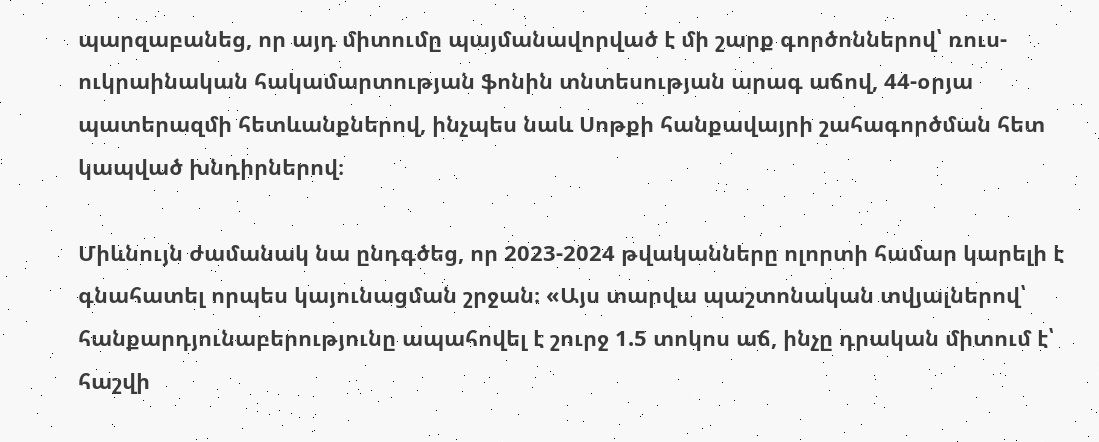պարզաբանեց, որ այդ միտումը պայմանավորված է մի շարք գործոններով՝ ռուս-ուկրաինական հակամարտության ֆոնին տնտեսության արագ աճով, 44-օրյա պատերազմի հետևանքներով, ինչպես նաև Սոթքի հանքավայրի շահագործման հետ կապված խնդիրներով։

Միևնույն ժամանակ նա ընդգծեց, որ 2023-2024 թվականները ոլորտի համար կարելի է գնահատել որպես կայունացման շրջան։ «Այս տարվա պաշտոնական տվյալներով՝ հանքարդյունաբերությունը ապահովել է շուրջ 1.5 տոկոս աճ, ինչը դրական միտում է՝ հաշվի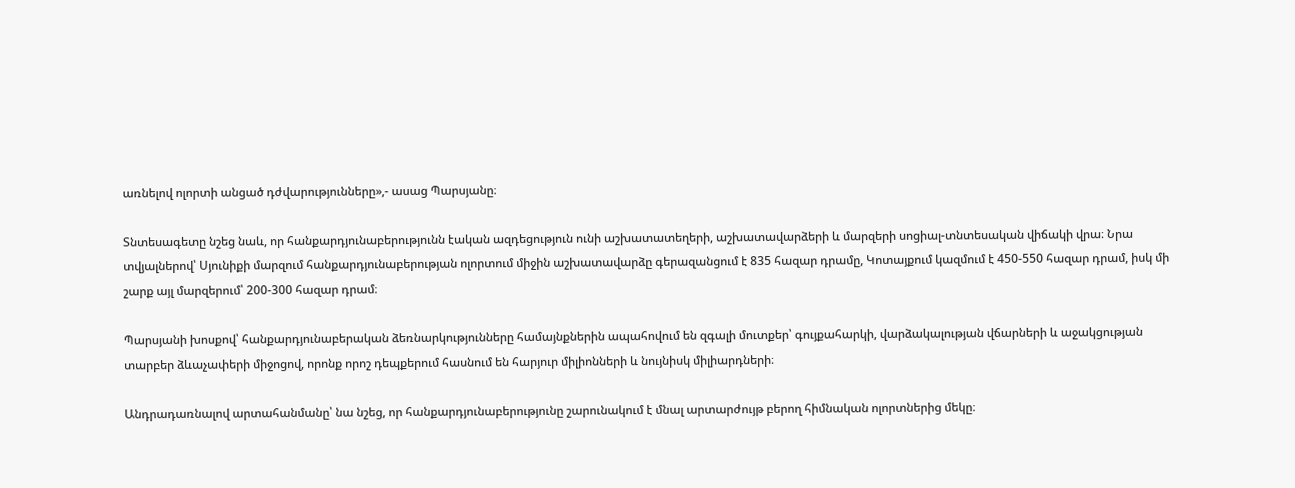առնելով ոլորտի անցած դժվարությունները»,- ասաց Պարսյանը։

Տնտեսագետը նշեց նաև, որ հանքարդյունաբերությունն էական ազդեցություն ունի աշխատատեղերի, աշխատավարձերի և մարզերի սոցիալ-տնտեսական վիճակի վրա։ Նրա տվյալներով՝ Սյունիքի մարզում հանքարդյունաբերության ոլորտում միջին աշխատավարձը գերազանցում է 835 հազար դրամը, Կոտայքում կազմում է 450-550 հազար դրամ, իսկ մի շարք այլ մարզերում՝ 200-300 հազար դրամ։

Պարսյանի խոսքով՝ հանքարդյունաբերական ձեռնարկությունները համայնքներին ապահովում են զգալի մուտքեր՝ գույքահարկի, վարձակալության վճարների և աջակցության տարբեր ձևաչափերի միջոցով, որոնք որոշ դեպքերում հասնում են հարյուր միլիոնների և նույնիսկ միլիարդների։

Անդրադառնալով արտահանմանը՝ նա նշեց, որ հանքարդյունաբերությունը շարունակում է մնալ արտարժույթ բերող հիմնական ոլորտներից մեկը։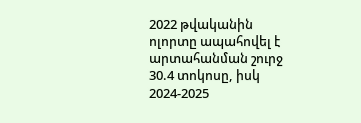2022 թվականին ոլորտը ապահովել է արտահանման շուրջ 30.4 տոկոսը, իսկ 2024-2025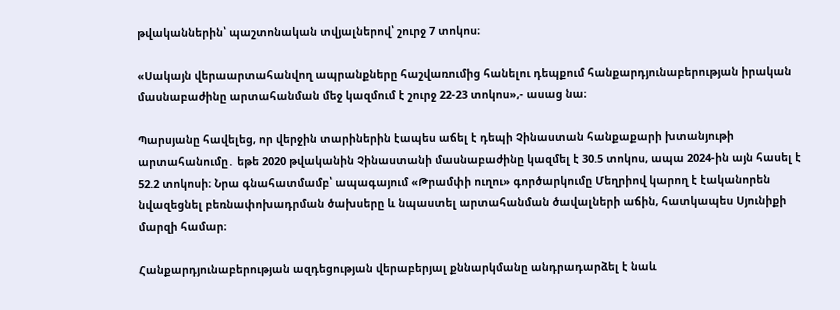թվականներին՝ պաշտոնական տվյալներով՝ շուրջ 7 տոկոս։

«Սակայն վերաարտահանվող ապրանքները հաշվառումից հանելու դեպքում հանքարդյունաբերության իրական մասնաբաժինը արտահանման մեջ կազմում է շուրջ 22-23 տոկոս»,- ասաց նա։

Պարսյանը հավելեց, որ վերջին տարիներին էապես աճել է դեպի Չինաստան հանքաքարի խտանյութի արտահանումը․ եթե 2020 թվականին Չինաստանի մասնաբաժինը կազմել է 30.5 տոկոս, ապա 2024-ին այն հասել է 52.2 տոկոսի։ Նրա գնահատմամբ՝ ապագայում «Թրամփի ուղու» գործարկումը Մեղրիով կարող է էականորեն նվազեցնել բեռնափոխադրման ծախսերը և նպաստել արտահանման ծավալների աճին, հատկապես Սյունիքի մարզի համար։

Հանքարդյունաբերության ազդեցության վերաբերյալ քննարկմանը անդրադարձել է նաև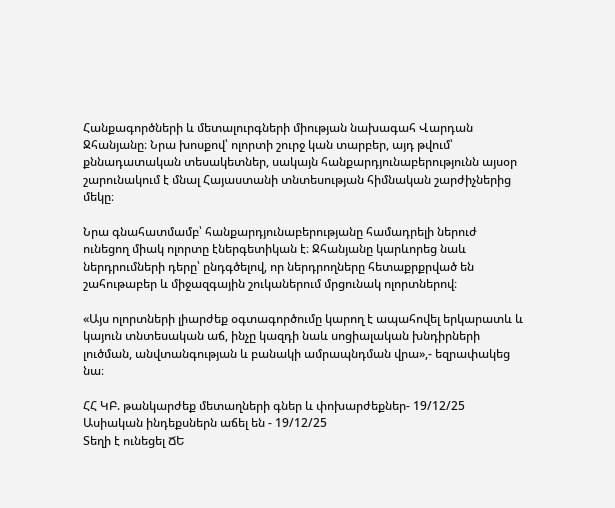Հանքագործների և մետալուրգների միության նախագահ Վարդան Ջհանյանը։ Նրա խոսքով՝ ոլորտի շուրջ կան տարբեր, այդ թվում՝ քննադատական տեսակետներ, սակայն հանքարդյունաբերությունն այսօր շարունակում է մնալ Հայաստանի տնտեսության հիմնական շարժիչներից մեկը։

Նրա գնահատմամբ՝ հանքարդյունաբերությանը համադրելի ներուժ ունեցող միակ ոլորտը էներգետիկան է։ Ջհանյանը կարևորեց նաև ներդրումների դերը՝ ընդգծելով, որ ներդրողները հետաքրքրված են շահութաբեր և միջազգային շուկաներում մրցունակ ոլորտներով։

«Այս ոլորտների լիարժեք օգտագործումը կարող է ապահովել երկարատև և կայուն տնտեսական աճ, ինչը կազդի նաև սոցիալական խնդիրների լուծման, անվտանգության և բանակի ամրապնդման վրա»,- եզրափակեց նա։

ՀՀ ԿԲ. թանկարժեք մետաղների գներ և փոխարժեքներ- 19/12/25
Ասիական ինդեքսներն աճել են - 19/12/25
Տեղի է ունեցել ՃԵ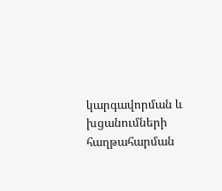կարգավորման և խցանումների հաղթահարման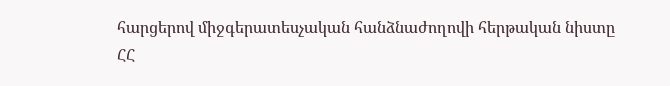հարցերով միջգերատեսչական հանձնաժողովի հերթական նիստը
ՀՀ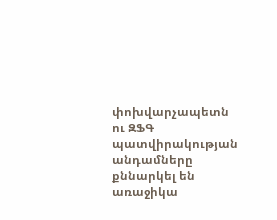փոխվարչապետն ու ԶՖԳ պատվիրակության անդամները քննարկել են առաջիկա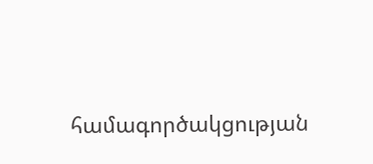համագործակցության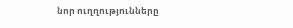նոր ուղղությունները